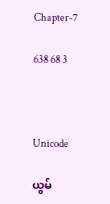Chapter-7

638 68 3



Unicode

ယွမ်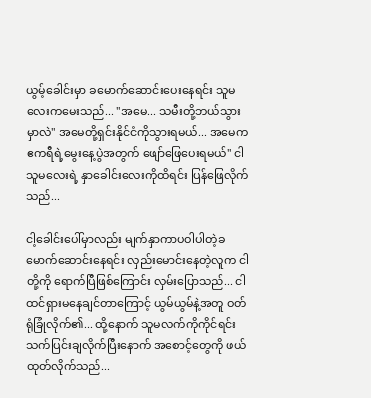ယွမ့်ခေါင်းမှာ ခမောက်ဆောင်းပေးနေရင်း သူမလေးကမေးသည်... "အမေ... သမီးတို့ဘယ်သွားမှာလဲ" အမေတို့ရှင်းနိုင်ငံကိုသွားရမယ်... အမေက ဧကရီရဲ့မွေးနေ့ပွဲအတွက် ဖျော်ဖြေပေးရမယ်" ငါ သူမလေးရဲ့ နှာခေါင်းလေးကိုထိရင်း ပြန်ဖြေလိုက်သည်...

ငါ့ခေါင်းပေါ်မှာလည်း မျက်နှာကာပဝါပါတဲ့ခမောက်ဆောင်းနေရင်း လှည်းမောင်းနေတဲ့လူက ငါတို့ကို ရောက်ပြီဖြစ်ကြောင်း လှမ်းပြောသည်... ငါထင်ရှားမနေချင်တာကြောင့် ယွမ်ယွမ်နဲ့အတူ ဝတ်ရုံခြုံလိုက်၏... ထို့နောက် သူမလက်ကိုကိုင်ရင်း သက်ပြင်းချလိုက်ပြီးနောက် အစောင့်တွေကို ဖယ်ထုတ်လိုက်သည်...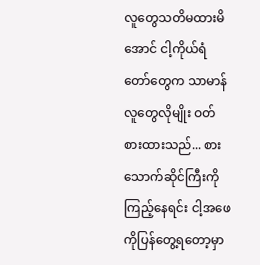လူတွေသတိမထားမိအောင် ငါ့ကိုယ်ရံတော်တွေက သာမာန်လူတွေလိုမျိုး ဝတ်စားထားသည်... စားသောက်ဆိုင်ကြီးကိုကြည့်နေရင်း ငါ့အဖေကိုပြန်တွေ့ရတော့မှာ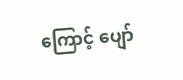ကြောင့် ပျော်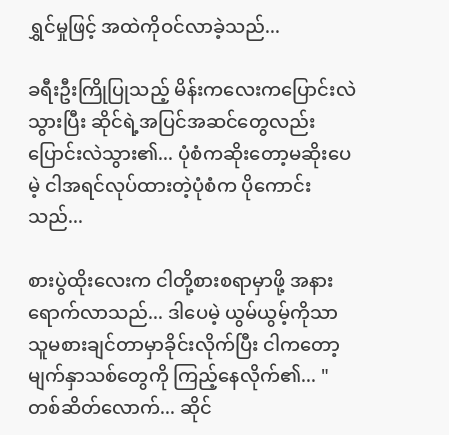ရွှင်မှုဖြင့် အထဲကိုဝင်လာခဲ့သည်...

ခရီးဦးကြိုပြုသည့် မိန်းကလေးကပြောင်းလဲသွားပြီး ဆိုင်ရဲ့အပြင်အဆင်တွေလည်းပြောင်းလဲသွား၏... ပုံစံကဆိုးတော့မဆိုးပေမဲ့ ငါအရင်လုပ်ထားတဲ့ပုံစံက ပိုကောင်းသည်...

စားပွဲထိုးလေးက ငါတို့စားစရာမှာဖို့ အနားရောက်လာသည်... ဒါပေမဲ့ ယွမ်ယွမ့်ကိုသာ သူမစားချင်တာမှာခိုင်းလိုက်ပြီး ငါကတော့ မျက်နှာသစ်တွေကို ကြည့်နေလိုက်၏... "တစ်ဆိတ်လောက်... ဆိုင်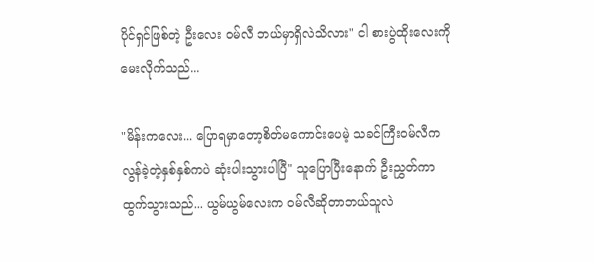ပိုင်ရှင်ဖြစ်တဲ့ ဦးလေး ဝမ်လီ ဘယ်မှာရှိလဲသိလား" ငါ စားပွဲထိုးလေးကို မေးလိုက်သည်...

"မိန်းကလေး... ပြောရမှာတော့စိတ်မကောင်းပေမဲ့ သခင်ကြီးဝမ်လီက လွန်ခဲ့တဲ့နှစ်နှစ်ကပဲ ဆုံးပါးသွားပါပြီ" သူပြောပြီးနောက် ဦးညွှတ်ကာထွက်သွားသည်... ယွမ်ယွမ်လေးက ဝမ်လီဆိုတာဘယ်သူလဲ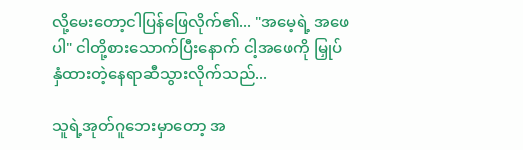လို့မေးတော့ငါပြန်ဖြေလိုက်၏... "အမေ့ရဲ့ အဖေပါ" ငါတို့စားသောက်ပြီးနောက် ငါ့အဖေကို မြှုပ်နှံထားတဲ့နေရာဆီသွားလိုက်သည်...

သူရဲ့အုတ်ဂူဘေးမှာတော့ အ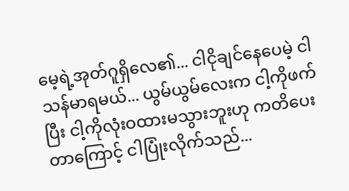မေ့ရဲ့အုတ်ဂူရှိလေ၏... ငါငိုချင်နေပေမဲ့ ငါသန်မာရမယ်... ယွမ်ယွမ်လေးက ငါ့ကိုဖက်ပြီး ငါ့ကိုလုံးဝထားမသွားဘူးဟု ကတိပေးတာကြောင့် ငါပြုံးလိုက်သည်...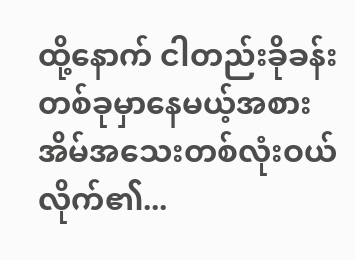ထို့နောက် ငါတည်းခိုခန်းတစ်ခုမှာနေမယ့်အစား အိမ်အသေးတစ်လုံးဝယ်လိုက်၏...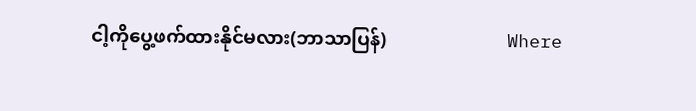ငါ့ကိုပွေ့ဖက်ထားနိုင်မလား(ဘာသာပြန်)                          Where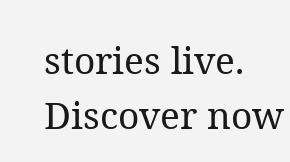stories live. Discover now